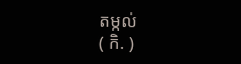តម្កល់
( កិ. )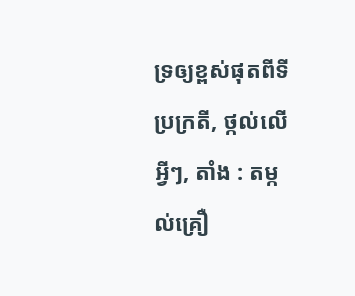ទ្រឲ្យខ្ពស់ផុតពីទីប្រក្រតី, ថ្កល់លើអ្វីៗ, តាំង : តម្កល់គ្រឿ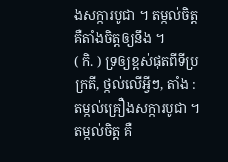ងសក្ការបូជា ។ តម្កល់ចិត្ត គឺតាំងចិត្តឲ្យនឹង ។
( កិ. ) ទ្រឲ្យខ្ពស់ផុតពីទីប្រក្រតី, ថ្កល់លើអ្វីៗ, តាំង : តម្កល់គ្រឿងសក្ការបូជា ។ តម្កល់ចិត្ត គឺ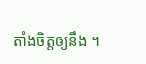តាំងចិត្តឲ្យនឹង ។